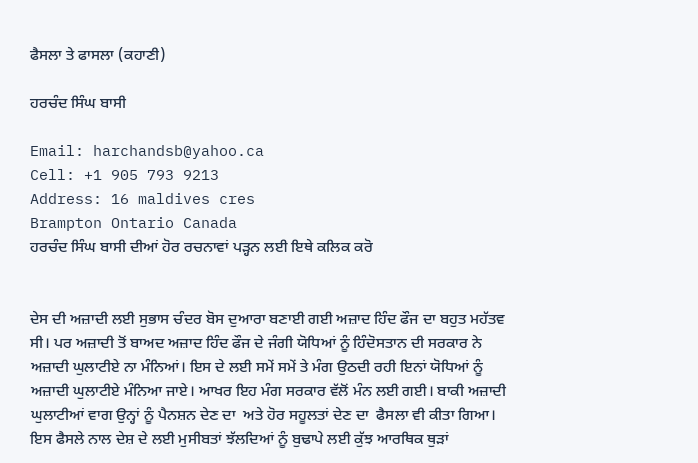ਫੈਸਲਾ ਤੇ ਫਾਸਲਾ (ਕਹਾਣੀ)

ਹਰਚੰਦ ਸਿੰਘ ਬਾਸੀ

Email: harchandsb@yahoo.ca
Cell: +1 905 793 9213
Address: 16 maldives cres
Brampton Ontario Canada
ਹਰਚੰਦ ਸਿੰਘ ਬਾਸੀ ਦੀਆਂ ਹੋਰ ਰਚਨਾਵਾਂ ਪੜ੍ਹਨ ਲਈ ਇਥੇ ਕਲਿਕ ਕਰੋ


ਦੇਸ ਦੀ ਅਜ਼ਾਦੀ ਲਈ ਸੁਭਾਸ ਚੰਦਰ ਬੋਸ ਦੁਆਰਾ ਬਣਾਈ ਗਈ ਅਜ਼ਾਦ ਹਿੰਦ ਫੌਜ ਦਾ ਬਹੁਤ ਮਹੱਤਵ ਸੀ। ਪਰ ਅਜ਼ਾਦੀ ਤੋਂ ਬਾਅਦ ਅਜ਼ਾਦ ਹਿੰਦ ਫੌਜ ਦੇ ਜੰਗੀ ਯੋਧਿਆਂ ਨੂੰ ਹਿੰਦੋਸਤਾਨ ਦੀ ਸਰਕਾਰ ਨੇ ਅਜ਼ਾਦੀ ਘੁਲਾਟੀਏ ਨਾ ਮੰਨਿਆਂ। ਇਸ ਦੇ ਲਈ ਸਮੇਂ ਸਮੇਂ ਤੇ ਮੰਗ ਉਠਦੀ ਰਹੀ ਇਨਾਂ ਯੋਧਿਆਂ ਨੂੰ ਅਜ਼ਾਦੀ ਘੁਲਾਟੀਏ ਮੰਨਿਆ ਜਾਏ। ਆਖਰ ਇਹ ਮੰਗ ਸਰਕਾਰ ਵੱਲੋਂ ਮੰਨ ਲਈ ਗਈ। ਬਾਕੀ ਅਜ਼ਾਦੀ ਘੁਲਾਟੀਆਂ ਵਾਗ ਉਨ੍ਹਾਂ ਨੂੰ ਪੈਨਸ਼ਨ ਦੇਣ ਦਾ  ਅਤੇ ਹੋਰ ਸਹੂਲਤਾਂ ਦੇਣ ਦਾ  ਫੈਸਲਾ ਵੀ ਕੀਤਾ ਗਿਆ।
ਇਸ ਫੈਸਲੇ ਨਾਲ ਦੇਸ਼ ਦੇ ਲਈ ਮੁਸੀਬਤਾਂ ਝੱਲਦਿਆਂ ਨੂੰ ਬੁਢਾਪੇ ਲਈ ਕੁੱਝ ਆਰਥਿਕ ਥੁੜਾਂ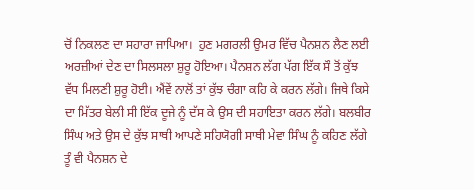ਚੋਂ ਨਿਕਲਣ ਦਾ ਸਹਾਰਾ ਜਾਪਿਆ।  ਹੁਣ ਮਗਰਲੀ ਉਮਰ ਵਿੱਚ ਪੈਨਸ਼ਨ ਲੈਣ ਲਈ ਅਰਜ਼ੀਆਂ ਦੇਣ ਦਾ ਸਿਲਸਲਾ ਸ਼ੁਰੂ ਹੋਇਆ। ਪੈਨਸ਼ਨ ਲੱਗ ਪੱਗ ਇੱਕ ਸੌ ਤੋਂ ਕੁੱਝ ਵੱਧ ਮਿਲਣੀ ਸ਼ੁਰੂ ਹੋਈ। ਐਂਵੇਂ ਨਾਲੋਂ ਤਾਂ ਕੁੱਝ ਚੰਗਾ ਕਹਿ ਕੇ ਕਰਨ ਲੱਗੇ। ਜਿਥੇ ਕਿਸੇ ਦਾ ਮਿੱਤਰ ਬੇਲੀ ਸੀ ਇੱਕ ਦੂਜੇ ਨੂੰ ਦੱਸ ਕੇ ਉਸ ਦੀ ਸਹਾਇਤਾ ਕਰਨ ਲੱਗੇ। ਬਲਬੀਰ ਸਿੰਘ ਅਤੇ ਉਸ ਦੇ ਕੁੱਝ ਸਾਥੀ ਆਪਣੇ ਸਹਿਯੋਗੀ ਸਾਥੀ ਮੇਵਾ ਸਿੰਘ ਨੂੰ ਕਹਿਣ ਲੱਗੇ ਤੂੰ ਵੀ ਪੈਨਸ਼ਨ ਦੇ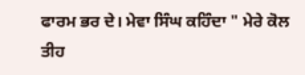ਫਾਰਮ ਭਰ ਦੇ। ਮੇਵਾ ਸਿੰਘ ਕਹਿੰਦਾ " ਮੇਰੇ ਕੋਲ ਤੀਹ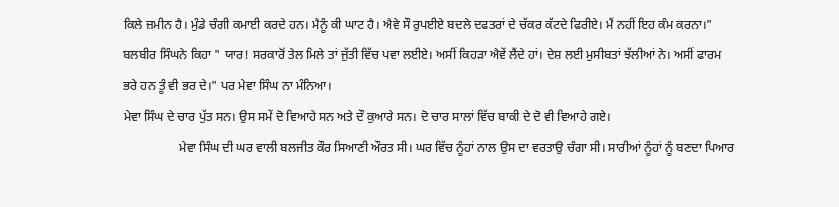ਕਿਲੇ ਜ਼ਮੀਨ ਹੈ। ਮੁੰਡੇ ਚੰਗੀ ਕਮਾਈ ਕਰਦੇ ਹਨ। ਮੈਨੂੰ ਕੀ ਘਾਟ ਹੈ। ਐਵੇ ਸੌ ਰੁਪਈਏ ਬਦਲੇ ਦਫਤਰਾਂ ਦੇ ਚੱਕਰ ਕੱਟਦੇ ਫਿਰੀਏ। ਮੈਂ ਨਹੀਂ ਇਹ ਕੰਮ ਕਰਨਾ।"
ਬਲਬੀਰ ਸਿੰਘਨੇ ਕਿਹਾ " ਯਾਰ! ਸਰਕਾਰੋਂ ਤੇਲ ਮਿਲੇ ਤਾਂ ਜੁੱਤੀ ਵਿੱਚ ਪਵਾ ਲਈਏ। ਅਸੀਂ ਕਿਹੜਾ ਐਵੇਂ ਲੈਂਦੇ ਹਾਂ। ਦੇਸ਼ ਲਈ ਮੁਸੀਬਤਾਂ ਝੱਲੀਆਂ ਨੇ। ਅਸੀਂ ਫਾਰਮ ਭਰੇ ਹਨ ਤੂੰ ਵੀ ਭਰ ਦੇ।" ਪਰ ਮੇਵਾ ਸਿੰਘ ਨਾ ਮੰਨਿਆ।
ਮੇਵਾ ਸਿੰਘ ਦੇ ਚਾਰ ਪੁੱਤ ਸਨ। ਉਸ ਸਮੇਂ ਦੋ ਵਿਆਹੇ ਸਨ ਅਤੇ ਦੌ ਕੁਆਰੇ ਸਨ। ਦੋ ਚਾਰ ਸਾਲਾਂ ਵਿੱਚ ਬਾਕੀ ਦੇ ਦੋ ਵੀ ਵਿਆਹੇ ਗਏ।
                  ਮੇਵਾ ਸਿੰਘ ਦੀ ਘਰ ਵਾਲੀ ਬਲਜੀਤ ਕੌਰ ਸਿਆਣੀ ਔਰਤ ਸੀ। ਘਰ ਵਿੱਚ ਨੂੰਹਾਂ ਨਾਲ ਉਸ ਦਾ ਵਰਤਾਉ ਚੰਗਾ ਸੀ। ਸਾਰੀਆਂ ਨੂੰਹਾਂ ਨੂੰ ਬਣਦਾ ਪਿਆਰ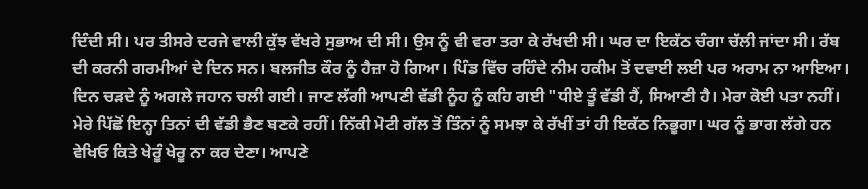ਦਿੰਦੀ ਸੀ। ਪਰ ਤੀਸਰੇ ਦਰਜੇ ਵਾਲੀ ਕੁੱਝ ਵੱਖਰੇ ਸੁਭਾਅ ਦੀ ਸੀ। ਉਸ ਨੂੰ ਵੀ ਵਰਾ ਤਰਾ ਕੇ ਰੱਖਦੀ ਸੀ। ਘਰ ਦਾ ਇਕੱਠ ਚੰਗਾ ਚੱਲੀ ਜਾਂਦਾ ਸੀ। ਰੱਬ ਦੀ ਕਰਨੀ ਗਰਮੀਆਂ ਦੇ ਦਿਨ ਸਨ। ਬਲਜੀਤ ਕੌਰ ਨੂੰ ਹੈਜ਼ਾ ਹੋ ਗਿਆ। ਪਿੰਡ ਵਿੱਚ ਰਹਿੰਦੇ ਨੀਮ ਹਕੀਮ ਤੋਂ ਦਵਾਈ ਲਈ ਪਰ ਅਰਾਮ ਨਾ ਆਇਆ। ਦਿਨ ਚੜਦੇ ਨੂੰ ਅਗਲੇ ਜਹਾਨ ਚਲੀ ਗਈ। ਜਾਣ ਲੱਗੀ ਆਪਣੀ ਵੱਡੀ ਨੂੰਹ ਨੂੰ ਕਹਿ ਗਈ "ਧੀਏ ਤੂੰ ਵੱਡੀ ਹੈਂ, ਸਿਆਣੀ ਹੈ। ਮੇਰਾ ਕੋਈ ਪਤਾ ਨਹੀਂ। ਮੇਰੇ ਪਿੱਛੋਂ ਇਨ੍ਹਾ ਤਿਨਾਂ ਦੀ ਵੱਡੀ ਭੈਣ ਬਣਕੇ ਰਹੀਂ। ਨਿੱਕੀ ਮੋਟੀ ਗੱਲ ਤੋਂ ਤਿੰਨਾਂ ਨੂੰ ਸਮਝਾ ਕੇ ਰੱਖੀਂ ਤਾਂ ਹੀ ਇਕੱਠ ਨਿਭੂਗਾ। ਘਰ ਨੂੰ ਭਾਗ ਲੱਗੇ ਹਨ ਵੇਖਿਓ ਕਿਤੇ ਖੇਰੂੰ ਖੇਰੂ ਨਾ ਕਰ ਦੇਣਾ। ਆਪਣੇ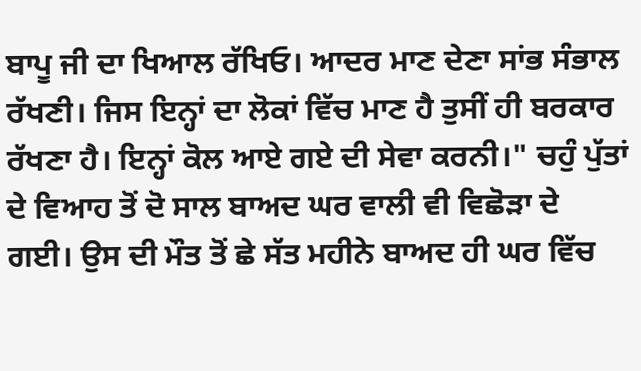ਬਾਪੂ ਜੀ ਦਾ ਖਿਆਲ ਰੱਖਿਓ। ਆਦਰ ਮਾਣ ਦੇਣਾ ਸਾਂਭ ਸੰਭਾਲ ਰੱਖਣੀ। ਜਿਸ ਇਨ੍ਹਾਂ ਦਾ ਲੋਕਾਂ ਵਿੱਚ ਮਾਣ ਹੈ ਤੁਸੀਂ ਹੀ ਬਰਕਾਰ ਰੱਖਣਾ ਹੈ। ਇਨ੍ਹਾਂ ਕੋਲ ਆਏ ਗਏ ਦੀ ਸੇਵਾ ਕਰਨੀ।" ਚਹੁੰ ਪੁੱਤਾਂ ਦੇ ਵਿਆਹ ਤੋਂ ਦੋ ਸਾਲ ਬਾਅਦ ਘਰ ਵਾਲੀ ਵੀ ਵਿਛੋੜਾ ਦੇ ਗਈ। ਉਸ ਦੀ ਮੌਤ ਤੋਂ ਛੇ ਸੱਤ ਮਹੀਨੇ ਬਾਅਦ ਹੀ ਘਰ ਵਿੱਚ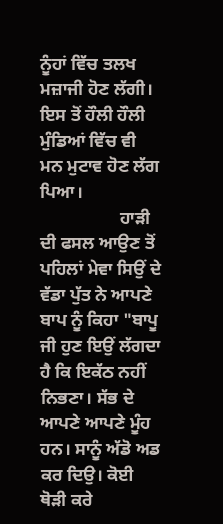ਨੂੰਹਾਂ ਵਿੱਚ ਤਲਖ ਮਜ਼ਾਜੀ ਹੋਣ ਲੱਗੀ। ਇਸ ਤੋਂ ਹੌਲੀ ਹੌਲੀ ਮੁੰਡਿਆਂ ਵਿੱਚ ਵੀ ਮਨ ਮੁਟਾਵ ਹੋਣ ਲੱਗ ਪਿਆ।
                  ਹਾੜੀ ਦੀ ਫਸਲ ਆਉਣ ਤੋਂ ਪਹਿਲਾਂ ਮੇਵਾ ਸਿਉਂ ਦੇ ਵੱਡਾ ਪੁੱਤ ਨੇ ਆਪਣੇ ਬਾਪ ਨੂੰ ਕਿਹਾ "ਬਾਪੂ ਜੀ ਹੁਣ ਇਉਂ ਲੱਗਦਾ ਹੈ ਕਿ ਇਕੱਠ ਨਹੀਂ ਨਿਭਣਾ। ਸੱਭ ਦੇ ਆਪਣੇ ਆਪਣੇ ਮੂੰਹ ਹਨ। ਸਾਨੂੰ ਅੱਡੋ ਅਡ ਕਰ ਦਿਉ। ਕੋਈ ਥੋੜੀ ਕਰੇ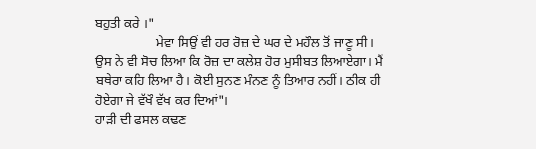ਬਹੁਤੀ ਕਰੇ ।"
                  ਮੇਵਾ ਸਿਉਂ ਵੀ ਹਰ ਰੋਜ਼ ਦੇ ਘਰ ਦੇ ਮਹੌਲ ਤੋਂ ਜਾਣੂ ਸੀ। ਉਸ ਨੇ ਵੀ ਸੋਚ ਲਿਆ ਕਿ ਰੋਜ਼ ਦਾ ਕਲੇਸ਼ ਹੋਰ ਮੁਸੀਬਤ ਲਿਆਏਗਾ। ਮੈਂ ਬਥੇਰਾ ਕਹਿ ਲਿਆ ਹੈ। ਕੋਈ ਸੁਨਣ ਮੰਨਣ ਨੂੰ ਤਿਆਰ ਨਹੀਂ। ਠੀਕ ਹੀ ਹੋਏਗਾ ਜੇ ਵੱਖੌ ਵੱਖ ਕਰ ਦਿਆਂ"।
ਹਾੜੀ ਦੀ ਫਸਲ ਕਢਣ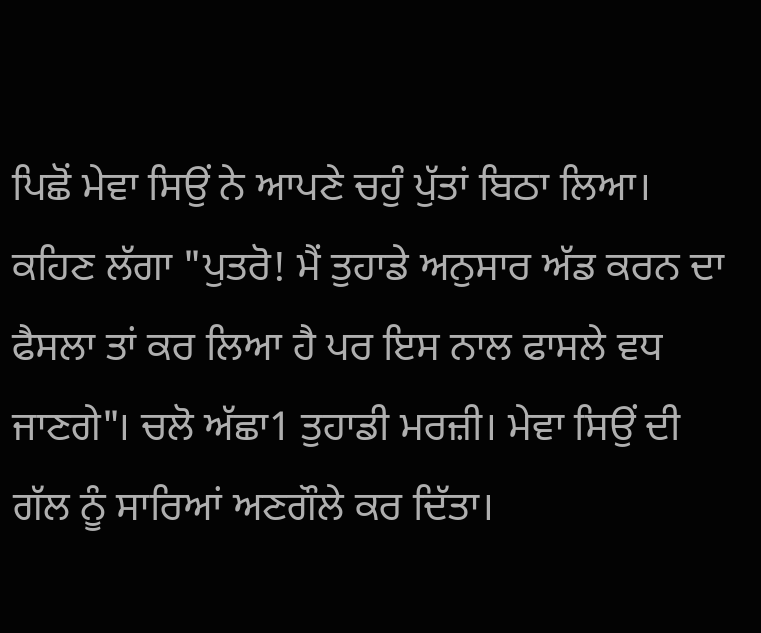ਪਿਛੋਂ ਮੇਵਾ ਸਿਉਂ ਨੇ ਆਪਣੇ ਚਹੁੰ ਪੁੱਤਾਂ ਬਿਠਾ ਲਿਆ। ਕਹਿਣ ਲੱਗਾ "ਪੁਤਰੋ! ਮੈਂ ਤੁਹਾਡੇ ਅਨੁਸਾਰ ਅੱਡ ਕਰਨ ਦਾ ਫੈਸਲਾ ਤਾਂ ਕਰ ਲਿਆ ਹੈ ਪਰ ਇਸ ਨਾਲ ਫਾਸਲੇ ਵਧ ਜਾਣਗੇ"। ਚਲੋ ਅੱਛਾ1 ਤੁਹਾਡੀ ਮਰਜ਼ੀ। ਮੇਵਾ ਸਿਉਂ ਦੀ ਗੱਲ ਨੂੰ ਸਾਰਿਆਂ ਅਣਗੌਲੇ ਕਰ ਦਿੱਤਾ।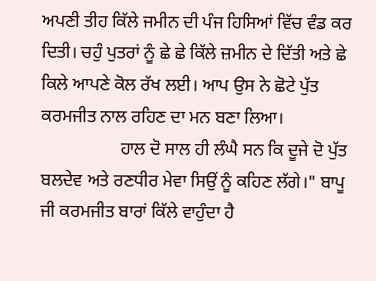ਅਪਣੀ ਤੀਹ ਕਿੱਲੇ ਜਮੀਨ ਦੀ ਪੰਜ ਹਿਸਿਆਂ ਵਿੱਚ ਵੰਡ ਕਰ ਦਿਤੀ। ਚਹੁੰ ਪੁਤਰਾਂ ਨੂੰ ਛੇ ਛੇ ਕਿੱਲੇ ਜ਼ਮੀਨ ਦੇ ਦਿੱਤੀ ਅਤੇ ਛੇ ਕਿਲੇ ਆਪਣੇ ਕੋਲ ਰੱਖ ਲਈ। ਆਪ ਉਸ ਨੇ ਛੋਟੇ ਪੁੱਤ ਕਰਮਜੀਤ ਨਾਲ ਰਹਿਣ ਦਾ ਮਨ ਬਣਾ ਲਿਆ।
                  ਹਾਲ ਦੋ ਸਾਲ ਹੀ ਲੰਘੈ ਸਨ ਕਿ ਦੂਜੇ ਦੋ ਪੁੱਤ ਬਲਦੇਵ ਅਤੇ ਰਣਧੀਰ ਮੇਵਾ ਸਿਉਂ ਨੂੰ ਕਹਿਣ ਲੱਗੇ।" ਬਾਪੂ ਜੀ ਕਰਮਜੀਤ ਬਾਰਾਂ ਕਿੱਲੇ ਵਾਹੁੰਦਾ ਹੈ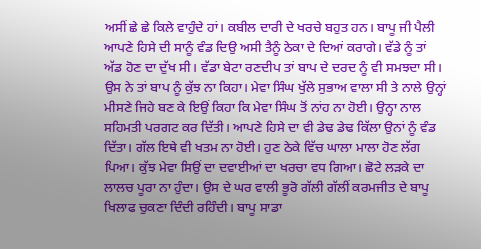ਅਸੀਂ ਛੇ ਛੇ ਕਿਲੇ ਵਾਹੁੰਦੇ ਹਾਂ। ਕਬੀਲ ਦਾਰੀ ਦੇ ਖਰਚੇ ਬਹੁਤ ਹਨ। ਬਾਪੂ ਜੀ ਪੈਲੀ ਆਪਣੇ ਹਿਸੇ ਦੀ ਸਾਨੂੰ ਵੰਡ ਦਿਉ ਅਸੀ ਤੈਨੂੰ ਠੇਕਾ ਦੇ ਦਿਆਂ ਕਰਾਗੇ। ਵੱਡੇ ਨੂੰ ਤਾਂ ਅੱਡ ਹੋਣ ਦਾ ਦੁੱਖ ਸੀ। ਵੱਡਾ ਬੇਟਾ ਰਣਦੀਪ ਤਾਂ ਬਾਪ ਦੇ ਦਰਦ ਨੂੰ ਵੀ ਸਮਝਦਾ ਸੀ। ਉਸ ਨੇ ਤਾਂ ਬਾਪ ਨੂੰ ਕੁੱਝ ਨਾ ਕਿਹਾ। ਮੇਵਾ ਸਿੰਘ ਖੁੱਲੇ ਸੁਭਾਅ ਵਾਲਾ ਸੀ ਤੇ ਨਾਲੇ ਉਨ੍ਹਾਂ ਮੀਸਣੇ ਜਿਹੇ ਬਣ ਕੇ ਇਉਂ ਕਿਹਾ ਕਿ ਮੇਵਾ ਸਿੰਘ ਤੋਂ ਨਾਂਹ ਨਾ ਹੋਈ। ਉਨ੍ਹਾ ਨਾਲ ਸਹਿਮਤੀ ਪਰਗਟ ਕਰ ਦਿੱਤੀ। ਆਪਣੇ ਹਿਸੇ ਦਾ ਵੀ ਡੇਢ ਡੇਢ ਕਿੱਲਾ ਉਨਾਂ ਨੂੰ ਵੰਡ ਦਿੱਤਾ। ਗੱਲ ਇਥੇ ਵੀ ਖਤਮ ਨਾ ਹੋਈ। ਹੁਣ ਠੇਕੇ ਵਿੱਚ ਘਾਲਾ ਮਾਲਾ ਹੋਣ ਲੱਗ ਪਿਆ। ਕੁੱਝ ਮੇਵਾ ਸਿਉਂ ਦਾ ਦਵਾਈਆਂ ਦਾ ਖਰਚਾ ਵਧ ਗਿਆ। ਛੋਟੇ ਲੜਕੇ ਦਾ ਲਾਲਚ ਪੂਰਾ ਨਾ ਹੁੰਦਾ। ਉਸ ਦੇ ਘਰ ਵਾਲੀ ਭੂਰੋ ਗੱਲੀ ਗੱਲੀਂ ਕਰਮਜੀਤ ਦੇ ਬਾਪੂ ਖਿਲਾਫ ਚੁਕਣਾ ਦਿੰਦੀ ਰਹਿੰਦੀ। ਬਾਪੂ ਸਾਡਾ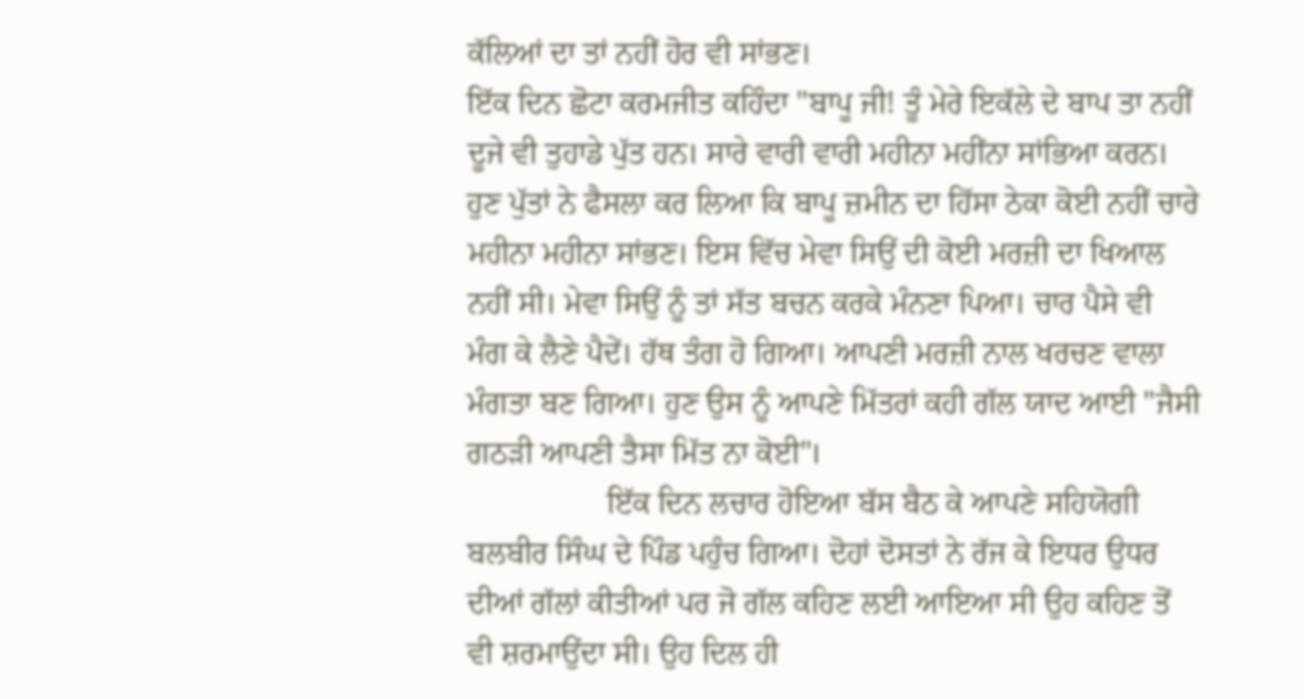ਕੱਲਿਆਂ ਦਾ ਤਾਂ ਨਹੀਂ ਹੋਰ ਵੀ ਸਾਂਭਣ।
ਇੱਕ ਦਿਨ ਛੋਟਾ ਕਰਮਜੀਤ ਕਹਿੰਦਾ "ਬਾਪੂ ਜੀ! ਤੂੰ ਮੇਰੇ ਇਕੱਲੇ ਦੇ ਬਾਪ ਤਾ ਨਹੀਂ ਦੂਜੇ ਵੀ ਤੁਹਾਡੇ ਪੁੱਤ ਹਨ। ਸਾਰੇ ਵਾਰੀ ਵਾਰੀ ਮਹੀਨਾ ਮਹੀਂਨਾ ਸਾਂਭਿਆ ਕਰਨ। ਹੁਣ ਪੁੱਤਾਂ ਨੇ ਫੈਸਲਾ ਕਰ ਲਿਆ ਕਿ ਬਾਪੂ ਜ਼ਮੀਨ ਦਾ ਹਿੱਸਾ ਠੇਕਾ ਕੋਈ ਨਹੀਂ ਚਾਰੇ ਮਹੀਨਾ ਮਹੀਨਾ ਸਾਂਭਣ। ਇਸ ਵਿੱਚ ਮੇਵਾ ਸਿਉਂ ਦੀ ਕੋਈ ਮਰਜ਼ੀ ਦਾ ਖਿਆਲ ਨਹੀਂ ਸੀ। ਮੇਵਾ ਸਿਉਂ ਨੂੰ ਤਾਂ ਸੱਤ ਬਚਨ ਕਰਕੇ ਮੰਨਣਾ ਪਿਆ। ਚਾਰ ਪੈਸੇ ਵੀ ਮੰਗ ਕੇ ਲੈਣੇ ਪੈਦੇਂ। ਹੱਥ ਤੰਗ ਹੋ ਗਿਆ। ਆਪਣੀ ਮਰਜ਼ੀ ਨਾਲ ਖਰਚਣ ਵਾਲਾ ਮੰਗਤਾ ਬਣ ਗਿਆ। ਹੁਣ ਉਸ ਨੂੰ ਆਪਣੇ ਮਿੱਤਰਾਂ ਕਹੀ ਗੱਲ ਯਾਦ ਆਈ "ਜੈਸੀ ਗਠੜੀ ਆਪਣੀ ਤੈਸਾ ਮਿੱਤ ਨਾ ਕੋਈ"।
                  ਇੱਕ ਦਿਨ ਲਚਾਰ ਹੋਇਆ ਬੱਸ ਬੈਠ ਕੇ ਆਪਣੇ ਸਹਿਯੋਗੀ ਬਲਬੀਰ ਸਿੰਘ ਦੇ ਪਿੰਡ ਪਹੁੰਚ ਗਿਆ। ਦੋਹਾਂ ਦੋਸਤਾਂ ਨੇ ਰੱਜ ਕੇ ਇਧਰ ਉਧਰ ਦੀਆਂ ਗੱਲਾਂ ਕੀਤੀਆਂ ਪਰ ਜੋ ਗੱਲ ਕਹਿਣ ਲਈ ਆਇਆ ਸੀ ਉਹ ਕਹਿਣ ਤੋਂ ਵੀ ਸ਼ਰਮਾਉਂਦਾ ਸੀ। ਉਹ ਦਿਲ ਹੀ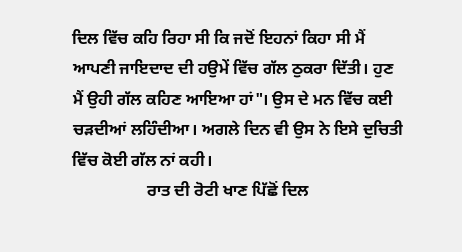ਦਿਲ ਵਿੱਚ ਕਹਿ ਰਿਹਾ ਸੀ ਕਿ ਜਦੋਂ ਇਹਨਾਂ ਕਿਹਾ ਸੀ ਮੈਂ ਆਪਣੀ ਜਾਇਦਾਦ ਦੀ ਹਉਮੇਂ ਵਿੱਚ ਗੱਲ ਠੁਕਰਾ ਦਿੱਤੀ। ਹੁਣ ਮੈਂ ਉਹੀ ਗੱਲ ਕਹਿਣ ਆਇਆ ਹਾਂ"। ਉਸ ਦੇ ਮਨ ਵਿੱਚ ਕਈ ਚੜਦੀਆਂ ਲਹਿੰਦੀਆ। ਅਗਲੇ ਦਿਨ ਵੀ ਉਸ ਨੇ ਇਸੇ ਦੁਚਿਤੀ ਵਿੱਚ ਕੋਈ ਗੱਲ ਨਾਂ ਕਹੀ।
                  ਰਾਤ ਦੀ ਰੋਟੀ ਖਾਣ ਪਿੱਛੋਂ ਦਿਲ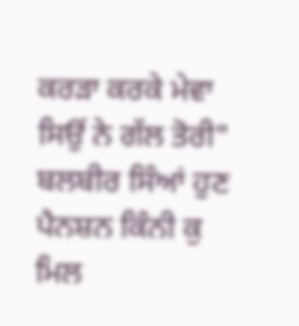ਕਰੜਾ ਕਰਕੇ ਮੇਵਾ ਸਿਉਂ ਨੇ ਗੱਲ ਤੋਰੀ" ਬਲਬੀਰ ਸਿੰਆਂ ਹੁਣ ਪੈਨਸ਼ਨ ਕਿੰਨੀ ਕੁ ਮਿਲ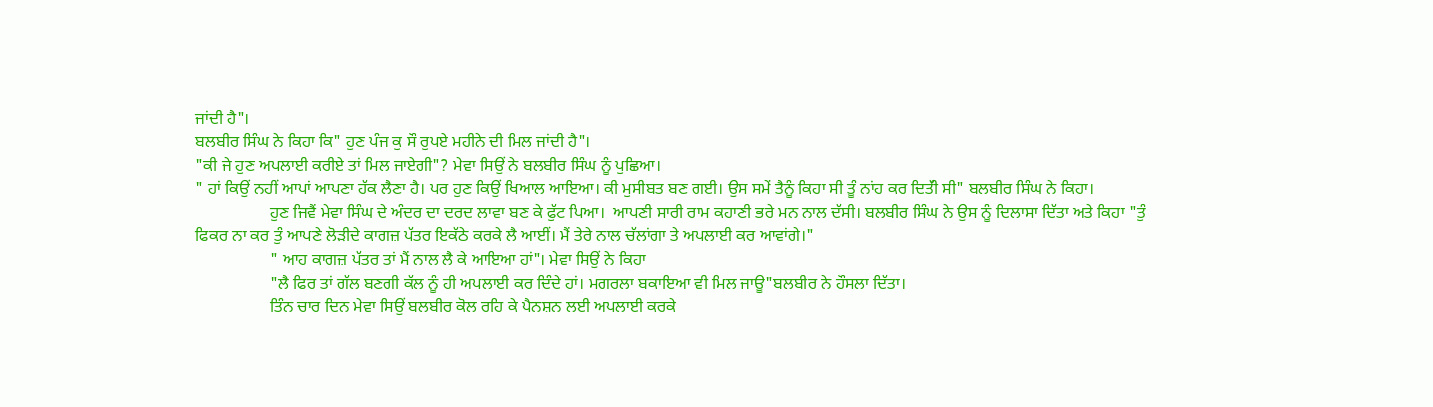ਜਾਂਦੀ ਹੈ"।
ਬਲਬੀਰ ਸਿੰਘ ਨੇ ਕਿਹਾ ਕਿ" ਹੁਣ ਪੰਜ ਕੁ ਸੌ ਰੁਪਏ ਮਹੀਨੇ ਦੀ ਮਿਲ ਜਾਂਦੀ ਹੈ"।
"ਕੀ ਜੇ ਹੁਣ ਅਪਲਾਈ ਕਰੀਏ ਤਾਂ ਮਿਲ ਜਾਏਗੀ"? ਮੇਵਾ ਸਿਉਂ ਨੇ ਬਲਬੀਰ ਸਿੰਘ ਨੂੰ ਪੁਛਿਆ।
" ਹਾਂ ਕਿਉਂ ਨਹੀਂ ਆਪਾਂ ਆਪਣਾ ਹੱਕ ਲੈਣਾ ਹੈ। ਪਰ ਹੁਣ ਕਿਉਂ ਖਿਆਲ ਆਇਆ। ਕੀ ਮੁਸੀਬਤ ਬਣ ਗਈ। ਉਸ ਸਮੇਂ ਤੈਨੂੰ ਕਿਹਾ ਸੀ ਤੂੰ ਨਾਂਹ ਕਰ ਦਿਤੱੀ ਸੀ" ਬਲਬੀਰ ਸਿੰਘ ਨੇ ਕਿਹਾ।
                  ਹੁਣ ਜਿਵੈਂ ਮੇਵਾ ਸਿੰਘ ਦੇ ਅੰਦਰ ਦਾ ਦਰਦ ਲਾਵਾ ਬਣ ਕੇ ਫੁੱਟ ਪਿਆ।  ਆਪਣੀ ਸਾਰੀ ਰਾਮ ਕਹਾਣੀ ਭਰੇ ਮਨ ਨਾਲ ਦੱਸੀ। ਬਲਬੀਰ ਸਿੰਘ ਨੇ ਉਸ ਨੂੰ ਦਿਲਾਸਾ ਦਿੱਤਾ ਅਤੇ ਕਿਹਾ "ਤੁੰ ਫਿਕਰ ਨਾ ਕਰ ਤੁੰ ਆਪਣੇ ਲੋੜੀਦੇ ਕਾਗਜ਼ ਪੱਤਰ ਇਕੱਠੇ ਕਰਕੇ ਲੈ ਆਈਂ। ਮੈਂ ਤੇਰੇ ਨਾਲ ਚੱਲਾਂਗਾ ਤੇ ਅਪਲਾਈ ਕਰ ਆਵਾਂਗੇ।"
                  " ਆਹ ਕਾਗਜ਼ ਪੱਤਰ ਤਾਂ ਮੈਂ ਨਾਲ ਲੈ ਕੇ ਆਇਆ ਹਾਂ"। ਮੇਵਾ ਸਿਉਂ ਨੇ ਕਿਹਾ
                  "ਲੈ ਫਿਰ ਤਾਂ ਗੱਲ ਬਣਗੀ ਕੱਲ ਨੂੰ ਹੀ ਅਪਲਾਈ ਕਰ ਦਿੰਦੇ ਹਾਂ। ਮਗਰਲਾ ਬਕਾਇਆ ਵੀ ਮਿਲ ਜਾਊ"ਬਲਬੀਰ ਨੇ ਹੌਸਲਾ ਦਿੱਤਾ।
                  ਤਿੰਨ ਚਾਰ ਦਿਨ ਮੇਵਾ ਸਿਉਂ ਬਲਬੀਰ ਕੋਲ ਰਹਿ ਕੇ ਪੈਨਸ਼ਨ ਲਈ ਅਪਲਾਈ ਕਰਕੇ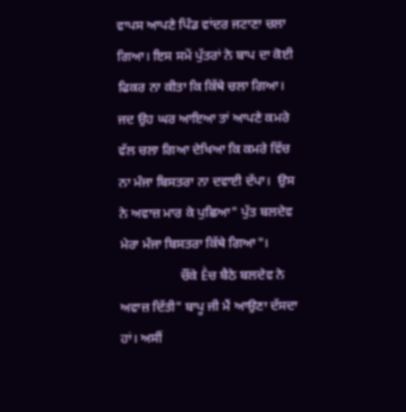ਵਾਪਸ ਆਪਣੇ ਪਿੰਡ ਵਾਂਦਰ ਜਟਾਣਾ ਚਲਾ ਗਿਆ। ਇਸ ਸਮੇਂ ਪੁੱਤਰਾਂ ਨੇ ਬਾਪ ਦਾ ਕੋਈ ਫਿਕਰ ਨਾ ਕੀਤਾ ਕਿ ਕਿੱਥੇ ਚਲਾ ਗਿਆ।
ਜਦ ਉਹ ਘਰ ਆਇਆ ਤਾਂ ਆਪਣੇ ਕਮਰੇ ਵੱਲ ਚਲਾ ਗਿਆ ਦੇਖਿਆ ਕਿ ਕਮਰੇ ਵਿੱਚ ਨਾ ਮੰਜਾ ਬਿਸਤਰਾ ਨਾ ਦਵਾਈ ਦੱਪਾ।  ਉਸ ਨੇ ਅਵਾਜ਼ ਮਾਰ ਕੇ ਪੁਛਿਆ" ਪੁੱਤ ਬਲਦੇਵ ਮੇਰਾ ਮੰਜਾ ਬਿਸਤਰਾ ਕਿੱਥੇ ਗਿਆ"।
                  ਚੌਂਕੇ Ḕਚ ਬੈਠੇ ਬਲਦੇਵ ਨੇ ਅਵਾਜ਼ ਦਿੱਤੀ" ਬਾਪੂ ਜੀ ਮੈਂ ਆਉਣਾ ਦੱਸਦਾ ਹਾਂ। ਅਸੀਂ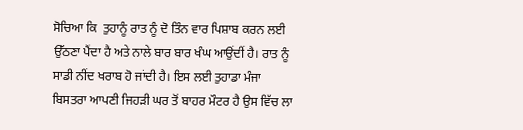ਸੋਚਿਆ ਕਿ  ਤੁਹਾਨੂੰ ਰਾਤ ਨੂੰ ਦੋ ਤਿੰਨ ਵਾਰ ਪਿਸ਼ਾਬ ਕਰਨ ਲਈ ਉੱਠਣਾ ਪੈਂਦਾ ਹੈ ਅਤੇ ਨਾਲੇ ਬਾਰ ਬਾਰ ਖੰਘ ਆਉਂਦੀਂ ਹੈ। ਰਾਤ ਨੂੰ ਸਾਡੀ ਨੀਂਦ ਖਰਾਬ ਹੋ ਜਾਂਦੀ ਹੈ। ਇਸ ਲਈ ਤੁਹਾਡਾ ਮੰਜਾ ਬਿਸਤਰਾ ਆਪਣੀ ਜਿਹੜੀ ਘਰ ਤੋਂ ਬਾਹਰ ਮੌਟਰ ਹੈ ਉਸ ਵਿੱਚ ਲਾ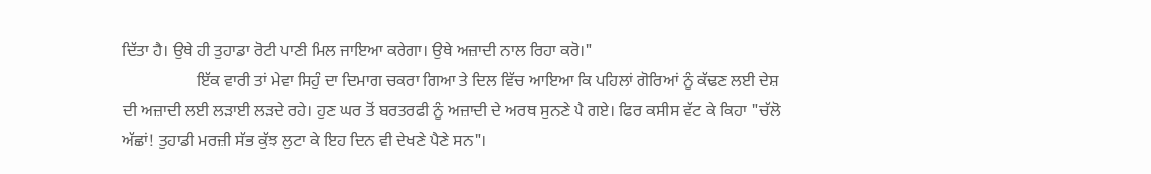ਦਿੱਤਾ ਹੈ। ਉਥੇ ਹੀ ਤੁਹਾਡਾ ਰੋਟੀ ਪਾਣੀ ਮਿਲ ਜਾਇਆ ਕਰੇਗਾ। ਉਥੇ ਅਜ਼ਾਦੀ ਨਾਲ ਰਿਹਾ ਕਰੋ।"
                  ਇੱਕ ਵਾਰੀ ਤਾਂ ਮੇਵਾ ਸਿਹੁੰ ਦਾ ਦਿਮਾਗ ਚਕਰਾ ਗਿਆ ਤੇ ਦਿਲ ਵਿੱਚ ਆਇਆ ਕਿ ਪਹਿਲਾਂ ਗੋਰਿਆਂ ਨੂੰ ਕੱਢਣ ਲਈ ਦੇਸ਼ ਦੀ ਅਜ਼ਾਦੀ ਲਈ ਲੜਾਈ ਲੜਦੇ ਰਹੇ। ਹੁਣ ਘਰ ਤੋਂ ਬਰਤਰਫੀ ਨੂੰ ਅਜ਼ਾਦੀ ਦੇ ਅਰਥ ਸੁਨਣੇ ਪੈ ਗਏ। ਫਿਰ ਕਸੀਸ ਵੱਟ ਕੇ ਕਿਹਾ "ਚੱਲੋ ਅੱਛਾਂ! ਤੁਹਾਡੀ ਮਰਜ਼ੀ ਸੱਭ ਕੁੱਝ ਲੁਟਾ ਕੇ ਇਹ ਦਿਨ ਵੀ ਦੇਖਣੇ ਪੈਣੇ ਸਨ"।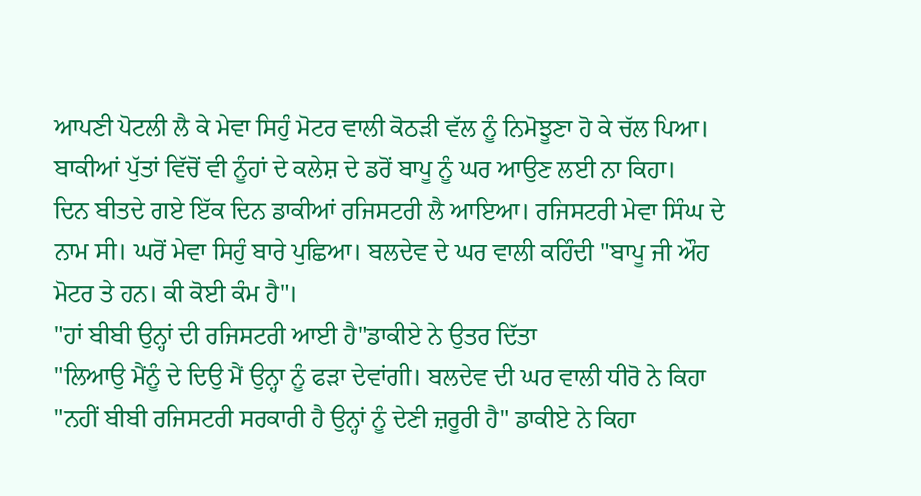ਆਪਣੀ ਪੋਟਲੀ ਲੈ ਕੇ ਮੇਵਾ ਸਿਹੁੰ ਮੋਟਰ ਵਾਲੀ ਕੋਠੜੀ ਵੱਲ ਨੂੰ ਨਿਮੋਝੂਣਾ ਹੋ ਕੇ ਚੱਲ ਪਿਆ। ਬਾਕੀਆਂ ਪੁੱਤਾਂ ਵਿੱਚੋਂ ਵੀ ਨੂੰਹਾਂ ਦੇ ਕਲੇਸ਼ ਦੇ ਡਰੋਂ ਬਾਪੂ ਨੂੰ ਘਰ ਆਉਣ ਲਈ ਨਾ ਕਿਹਾ।
ਦਿਨ ਬੀਤਦੇ ਗਏ ਇੱਕ ਦਿਨ ਡਾਕੀਆਂ ਰਜਿਸਟਰੀ ਲੈ ਆਇਆ। ਰਜਿਸਟਰੀ ਮੇਵਾ ਸਿੰਘ ਦੇ ਨਾਮ ਸੀ। ਘਰੋਂ ਮੇਵਾ ਸਿਹੁੰ ਬਾਰੇ ਪੁਛਿਆ। ਬਲਦੇਵ ਦੇ ਘਰ ਵਾਲੀ ਕਹਿੰਦੀ "ਬਾਪੂ ਜੀ ਔਹ ਮੋਟਰ ਤੇ ਹਨ। ਕੀ ਕੋਈ ਕੰਮ ਹੈ"।
"ਹਾਂ ਬੀਬੀ ਉਨ੍ਹਾਂ ਦੀ ਰਜਿਸਟਰੀ ਆਈ ਹੈ"ਡਾਕੀਏ ਨੇ ਉਤਰ ਦਿੱਤਾ
"ਲਿਆਉ ਮੈਂਨੂੰ ਦੇ ਦਿਉ ਮੈਂ ਉਨ੍ਹਾ ਨੂੰ ਫੜਾ ਦੇਵਾਂਗੀ। ਬਲਦੇਵ ਦੀ ਘਰ ਵਾਲੀ ਧੀਰੋ ਨੇ ਕਿਹਾ
"ਨਹੀਂ ਬੀਬੀ ਰਜਿਸਟਰੀ ਸਰਕਾਰੀ ਹੈ ਉਨ੍ਹਾਂ ਨੂੰ ਦੇਣੀ ਜ਼ਰੂਰੀ ਹੈ" ਡਾਕੀਏ ਨੇ ਕਿਹਾ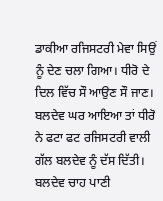ਡਾਕੀਆ ਰਜਿਸਟਰੀ ਮੇਵਾ ਸਿਉਂ ਨੂੰ ਦੇਣ ਚਲਾ ਗਿਆ। ਧੀਰੋ ਦੇ ਦਿਲ ਵਿੱਚ ਸੌ ਆਉਣ ਸੌ ਜਾਣ। ਬਲਦੇਵ ਘਰ ਆਇਆ ਤਾਂ ਧੀਰੋ ਨੇ ਫਟਾ ਫਟ ਰਜਿਸਟਰੀ ਵਾਲੀ ਗੱਲ ਬਲਦੇਵ ਨੂੰ ਦੱਸ ਦਿੱਤੀ। ਬਲਦੇਵ ਚਾਹ ਪਾਣੀ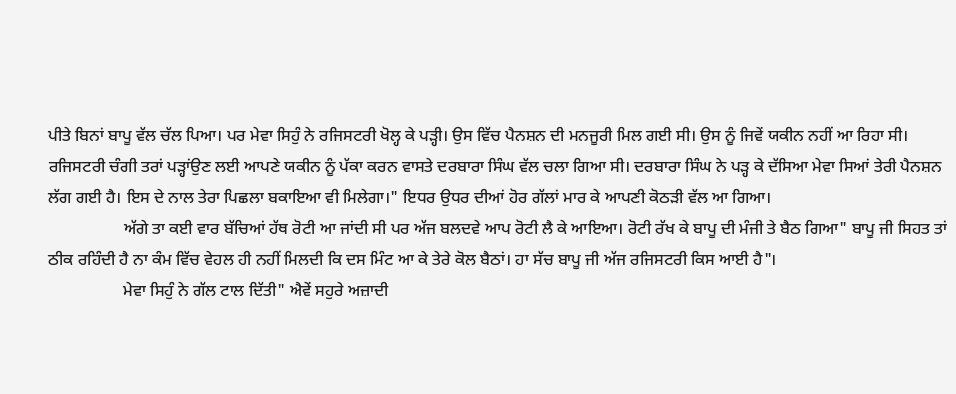ਪੀਤੇ ਬਿਨਾਂ ਬਾਪੂ ਵੱਲ ਚੱਲ ਪਿਆ। ਪਰ ਮੇਵਾ ਸਿਹੁੰ ਨੇ ਰਜਿਸਟਰੀ ਖੋਲ੍ਹ ਕੇ ਪੜ੍ਹੀ। ਉਸ ਵਿੱਚ ਪੈਨਸ਼ਨ ਦੀ ਮਨਜੂਰੀ ਮਿਲ ਗਈ ਸੀ। ਉਸ ਨੂੰ ਜਿਵੇਂ ਯਕੀਨ ਨਹੀਂ ਆ ਰਿਹਾ ਸੀ। ਰਜਿਸਟਰੀ ਚੰਗੀ ਤਰਾਂ ਪੜ੍ਹਾਂਉਣ ਲਈ ਆਪਣੇ ਯਕੀਨ ਨੂੰ ਪੱਕਾ ਕਰਨ ਵਾਸਤੇ ਦਰਬਾਰਾ ਸਿੰਘ ਵੱਲ ਚਲਾ ਗਿਆ ਸੀ। ਦਰਬਾਰਾ ਸਿੰਘ ਨੇ ਪੜ੍ਹ ਕੇ ਦੱਸਿਆ ਮੇਵਾ ਸਿਆਂ ਤੇਰੀ ਪੈਨਸ਼ਨ ਲੱਗ ਗਈ ਹੈ। ਇਸ ਦੇ ਨਾਲ ਤੇਰਾ ਪਿਛਲਾ ਬਕਾਇਆ ਵੀ ਮਿਲੇਗਾ।" ਇਧਰ ਉਧਰ ਦੀਆਂ ਹੋਰ ਗੱਲਾਂ ਮਾਰ ਕੇ ਆਪਣੀ ਕੋਠੜੀ ਵੱਲ ਆ ਗਿਆ।
                  ਅੱਗੇ ਤਾ ਕਈ ਵਾਰ ਬੱਚਿਆਂ ਹੱਥ ਰੋਟੀ ਆ ਜਾਂਦੀ ਸੀ ਪਰ ਅੱਜ ਬਲਦਵੇ ਆਪ ਰੋਟੀ ਲੈ ਕੇ ਆਇਆ। ਰੋਟੀ ਰੱਖ ਕੇ ਬਾਪੂ ਦੀ ਮੰਜੀ ਤੇ ਬੈਠ ਗਿਆ" ਬਾਪੂ ਜੀ ਸਿਹਤ ਤਾਂ ਠੀਕ ਰਹਿੰਦੀ ਹੈ ਨਾ ਕੰਮ ਵਿੱਚ ਵੇਹਲ ਹੀ ਨਹੀਂ ਮਿਲਦੀ ਕਿ ਦਸ ਮਿੰਟ ਆ ਕੇ ਤੇਰੇ ਕੋਲ ਬੈਠਾਂ। ਹਾ ਸੱਚ ਬਾਪੂ ਜੀ ਅੱਜ ਰਜਿਸਟਰੀ ਕਿਸ ਆਈ ਹੈ"।
                  ਮੇਵਾ ਸਿਹੁੰ ਨੇ ਗੱਲ ਟਾਲ ਦਿੱਤੀ" ਐਵੇਂ ਸਹੁਰੇ ਅਜ਼ਾਦੀ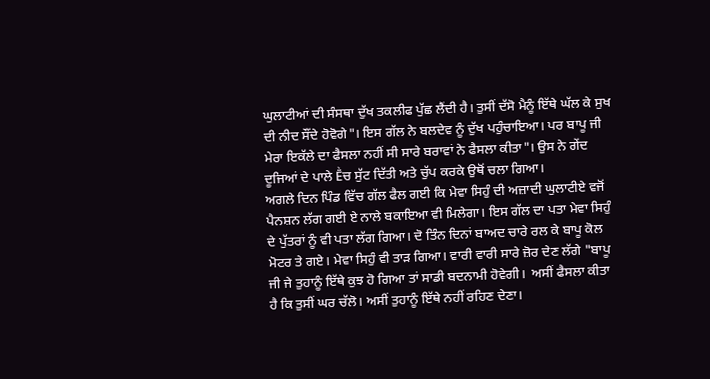ਘੁਲਾਟੀਆਂ ਦੀ ਸੰਸਥਾ ਦੁੱਖ ਤਕਲੀਫ ਪੁੱਛ ਲੈਂਦੀ ਹੈ। ਤੁਸੀਂ ਦੱਸੋ ਮੈਨੂੰ ਇੱਥੇ ਘੱਲ ਕੇ ਸੁਖ ਦੀ ਨੀਦ ਸੌਂਦੇ ਹੋਵੋਗੇ"। ਇਸ ਗੱਲ ਨੇ ਬਲਦੇਵ ਨੂੰ ਦੁੱਖ ਪਹੁੰਚਾਇਆ। ਪਰ ਬਾਪੂ ਜੀ ਮੇਰਾ ਇਕੱਲੇ ਦਾ ਫੈਸਲਾ ਨਹੀਂ ਸੀ ਸਾਰੇ ਬਰਾਵਾਂ ਨੇ ਫੈਸਲਾ ਕੀਤਾ"। ਉਸ ਨੇ ਗੇਂਦ ਦੂਜਿਆਂ ਦੇ ਪਾਲੇ Ḕਚ ਸੁੱਟ ਦਿੱਤੀ ਅਤੇ ਚੁੱਪ ਕਰਕੇ ਉਥੋਂ ਚਲਾ ਗਿਆ।
ਅਗਲੇ ਦਿਨ ਪਿੰਡ ਵਿੱਚ ਗੱਲ ਫੈਲ ਗਈ ਕਿ ਮੇਵਾ ਸਿਹੁੰ ਦੀ ਅਜ਼ਾਦੀ ਘੁਲਾਟੀਏ ਵਜੋਂ ਪੈਨਸ਼ਨ ਲੱਗ ਗਈ ਏ ਨਾਲੇ ਬਕਾਇਆ ਵੀ ਮਿਲੇਗਾ। ਇਸ ਗੱਲ ਦਾ ਪਤਾ ਮੇਵਾ ਸਿਹੁੰ ਦੇ ਪੁੱਤਰਾਂ ਨੂੰ ਵੀ ਪਤਾ ਲੱਗ ਗਿਆ। ਦੋ ਤਿੰਨ ਦਿਨਾਂ ਬਾਅਦ ਚਾਰੇ ਰਲ ਕੇ ਬਾਪੂ ਕੋਲ ਮੋਟਰ ਤੇ ਗਏ। ਮੇਵਾ ਸਿਹੁੰ ਵੀ ਤਾੜ ਗਿਆ। ਵਾਰੀ ਵਾਰੀ ਸਾਰੇ ਜ਼ੋਰ ਦੇਣ ਲੱਗੇ "ਬਾਪੂ ਜੀ ਜੇ ਤੁਹਾਨੂੰ ਇੱਥੇ ਕੁਝ ਹੋ ਗਿਆ ਤਾਂ ਸਾਡੀ ਬਦਨਾਮੀ ਹੋਵੇਗੀ।  ਅਸੀਂ ਫੈਸਲਾ ਕੀਤਾ ਹੈ ਕਿ ਤੁਸੀਂ ਘਰ ਚੱਲੋ। ਅਸੀਂ ਤੁਹਾਨੂੰ ਇੱਥੇ ਨਹੀਂ ਰਹਿਣ ਦੇਣਾ।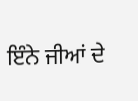ਇੰਨੇ ਜੀਆਂ ਦੇ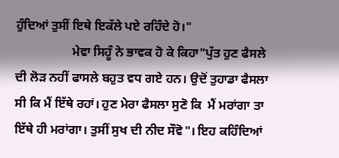ਹੁੰਦਿਆਂ ਤੁਸੀਂ ਇਥੇ ਇਕੱਲੇ ਪਏ ਰਹਿੰਦੇ ਹੋ।"
                  ਮੇਵਾ ਸਿਹੂੰ ਨੇ ਭਾਵਕ ਹੋ ਕੇ ਕਿਹਾ"ਪੁੱਤ ਹੁਣ ਫੈਸਲੇ ਦੀ ਲੋੜ ਨਹੀਂ ਫਾਸਲੇ ਬਹੁਤ ਵਧ ਗਏ ਹਨ। ਉਦੋਂ ਤੁਹਾਡਾ ਫੈਸਲਾ ਸੀ ਕਿ ਮੈਂ ਇੱਥੇ ਰਹਾਂ। ਹੁਣ ਮੇਰਾ ਫੈਸਲਾ ਸੁਣੋ ਕਿ  ਮੈਂ ਮਰਾਂਗਾ ਤਾ ਇੱਥੇ ਹੀ ਮਰਾਂਗਾ। ਤੁਸੀਂ ਸੁਖ ਦੀ ਨੀਦ ਸੌਵੋ"। ਇਹ ਕਹਿੰਦਿਆਂ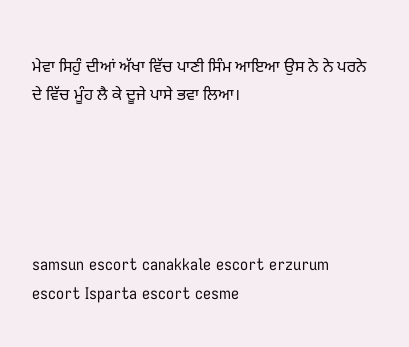ਮੇਵਾ ਸਿਹੁੰ ਦੀਆਂ ਅੱਖਾ ਵਿੱਚ ਪਾਣੀ ਸਿੰਮ ਆਇਆ ਉਸ ਨੇ ਨੇ ਪਰਨੇ ਦੇ ਵਿੱਚ ਮੂੰਹ ਲੈ ਕੇ ਦੂਜੇ ਪਾਸੇ ਭਵਾ ਲਿਆ।





samsun escort canakkale escort erzurum escort Isparta escort cesme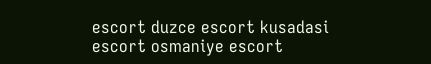escort duzce escort kusadasi escort osmaniye escort